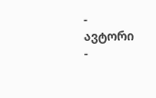-
ავტორი
-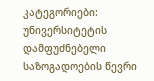კატეგორიები: უნივერსიტეტის დამფუძნებელი საზოგადოების წევრი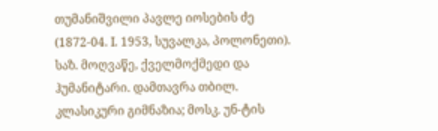თუმანიშვილი პავლე იოსების ძე (1872-04. I. 1953, სუვალკა, პოლონეთი). საზ. მოღვაწე, ქველმოქმედი და ჰუმანიტარი. დამთავრა თბილ. კლასიკური გიმნაზია; მოსკ. უნ-ტის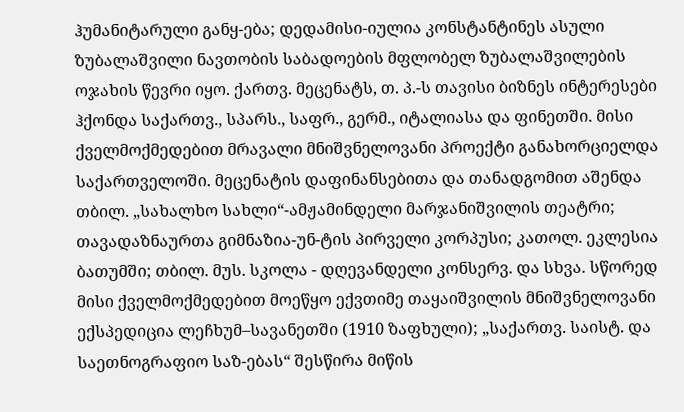ჰუმანიტარული განყ-ება; დედამისი-იულია კონსტანტინეს ასული ზუბალაშვილი ნავთობის საბადოების მფლობელ ზუბალაშვილების ოჯახის წევრი იყო. ქართვ. მეცენატს, თ. პ.-ს თავისი ბიზნეს ინტერესები ჰქონდა საქართვ., სპარს., საფრ., გერმ., იტალიასა და ფინეთში. მისი ქველმოქმედებით მრავალი მნიშვნელოვანი პროექტი განახორციელდა საქართველოში. მეცენატის დაფინანსებითა და თანადგომით აშენდა თბილ. „სახალხო სახლი“-ამჟამინდელი მარჯანიშვილის თეატრი; თავადაზნაურთა გიმნაზია-უნ-ტის პირველი კორპუსი; კათოლ. ეკლესია ბათუმში; თბილ. მუს. სკოლა - დღევანდელი კონსერვ. და სხვა. სწორედ მისი ქველმოქმედებით მოეწყო ექვთიმე თაყაიშვილის მნიშვნელოვანი ექსპედიცია ლეჩხუმ–სავანეთში (1910 ზაფხული); „საქართვ. საისტ. და საეთნოგრაფიო საზ-ებას“ შესწირა მიწის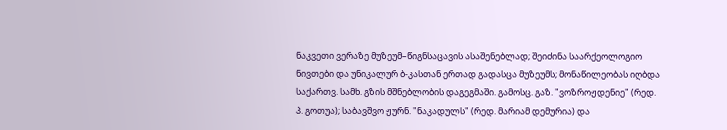ნაკვეთი ვერაზე მუზეუმ–წიგნსაცავის ასაშენებლად; შეიძინა საარქეოლოგიო ნივთები და უნიკალურ ბ-კასთან ერთად გადასცა მუზეუმს; მონაწილეობას იღბდა საქართვ. სამხ. გზის მშნებლობის დაგეგმაში. გამოსც. გაზ. "ვოზროჟდენიე" (რედ. პ. გოთუა); საბავშვო ჟურნ. "ნაკადულს" (რედ. მარიამ დემურია) და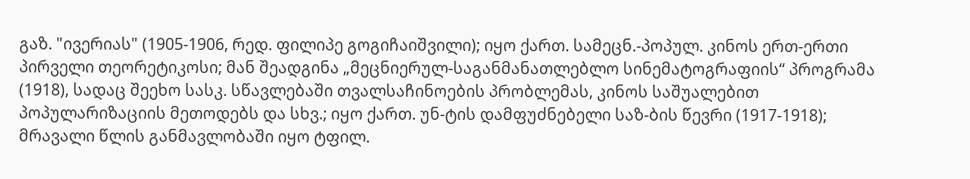გაზ. "ივერიას" (1905-1906, რედ. ფილიპე გოგიჩაიშვილი); იყო ქართ. სამეცნ.-პოპულ. კინოს ერთ-ერთი პირველი თეორეტიკოსი; მან შეადგინა „მეცნიერულ-საგანმანათლებლო სინემატოგრაფიის“ პროგრამა (1918), სადაც შეეხო სასკ. სწავლებაში თვალსაჩინოების პრობლემას, კინოს საშუალებით პოპულარიზაციის მეთოდებს და სხვ.; იყო ქართ. უნ-ტის დამფუძნებელი საზ-ბის წევრი (1917-1918); მრავალი წლის განმავლობაში იყო ტფილ.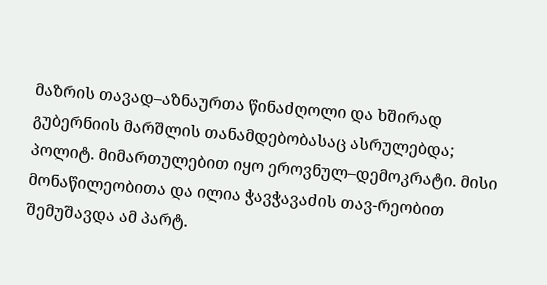მაზრის თავად–აზნაურთა წინაძღოლი და ხშირად გუბერნიის მარშლის თანამდებობასაც ასრულებდა; პოლიტ. მიმართულებით იყო ეროვნულ–დემოკრატი. მისი მონაწილეობითა და ილია ჭავჭავაძის თავ-რეობით შემუშავდა ამ პარტ.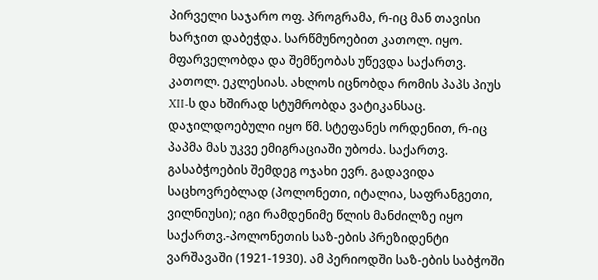პირველი საჯარო ოფ. პროგრამა, რ-იც მან თავისი ხარჯით დაბეჭდა. სარწმუნოებით კათოლ. იყო. მფარველობდა და შემწეობას უწევდა საქართვ. კათოლ. ეკლესიას. ახლოს იცნობდა რომის პაპს პიუს XII-ს და ხშირად სტუმრობდა ვატიკანსაც. დაჯილდოებული იყო წმ. სტეფანეს ორდენით, რ-იც პაპმა მას უკვე ემიგრაციაში უბოძა. საქართვ. გასაბჭოების შემდეგ ოჯახი ევრ. გადავიდა საცხოვრებლად (პოლონეთი, იტალია, საფრანგეთი, ვილნიუსი); იგი რამდენიმე წლის მანძილზე იყო საქართვ.-პოლონეთის საზ-ების პრეზიდენტი ვარშავაში (1921-1930). ამ პერიოდში საზ-ების საბჭოში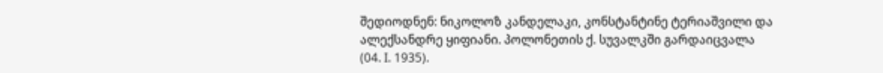შედიოდნენ: ნიკოლოზ კანდელაკი, კონსტანტინე ტერიაშვილი და ალექსანდრე ყიფიანი. პოლონეთის ქ. სუვალკში გარდაიცვალა (04. I. 1935).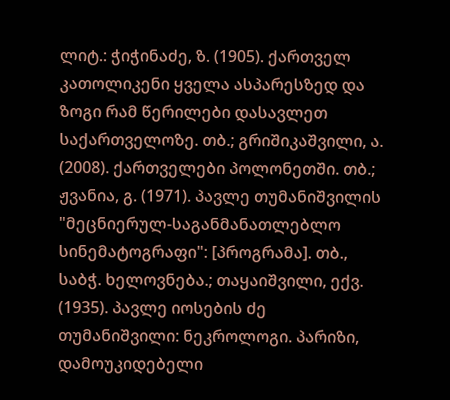ლიტ.: ჭიჭინაძე, ზ. (1905). ქართველ კათოლიკენი ყველა ასპარესზედ და ზოგი რამ წერილები დასავლეთ საქართველოზე. თბ.; გრიშიკაშვილი, ა. (2008). ქართველები პოლონეთში. თბ.; ჟვანია, გ. (1971). პავლე თუმანიშვილის "მეცნიერულ-საგანმანათლებლო სინემატოგრაფი": [პროგრამა]. თბ., საბჭ. ხელოვნება.; თაყაიშვილი, ექვ. (1935). პავლე იოსების ძე თუმანიშვილი: ნეკროლოგი. პარიზი, დამოუკიდებელი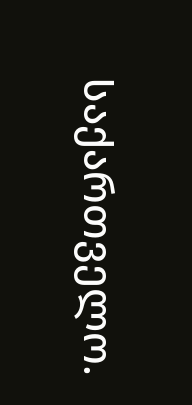საქართველო.